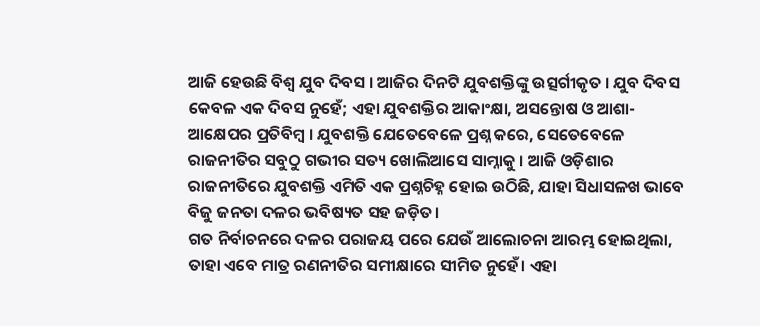ଆଜି ହେଉଛି ବିଶ୍ୱ ଯୁବ ଦିବସ । ଆଜିର ଦିନଟି ଯୁବଶକ୍ତିଙ୍କୁ ଉତ୍ସର୍ଗୀକୃତ । ଯୁବ ଦିବସ କେବଳ ଏକ ଦିବସ ନୁହେଁ; ଏହା ଯୁବଶକ୍ତିର ଆକାଂକ୍ଷା, ଅସନ୍ତୋଷ ଓ ଆଶା-ଆକ୍ଷେପର ପ୍ରତିବିମ୍ବ । ଯୁବଶକ୍ତି ଯେତେବେଳେ ପ୍ରଶ୍ନ କରେ, ସେତେବେଳେ ରାଜନୀତିର ସବୁଠୁ ଗଭୀର ସତ୍ୟ ଖୋଲିଆସେ ସାମ୍ନାକୁ । ଆଜି ଓଡ଼ିଶାର ରାଜନୀତିରେ ଯୁବଶକ୍ତି ଏମିତି ଏକ ପ୍ରଶ୍ନଚିହ୍ନ ହୋଇ ଉଠିଛି, ଯାହା ସିଧାସଳଖ ଭାବେ ବିଜୁ ଜନତା ଦଳର ଭବିଷ୍ୟତ ସହ ଜଡ଼ିତ।
ଗତ ନିର୍ବାଚନରେ ଦଳର ପରାଜୟ ପରେ ଯେଉଁ ଆଲୋଚନା ଆରମ୍ଭ ହୋଇଥିଲା, ତାହା ଏବେ ମାତ୍ର ରଣନୀତିର ସମୀକ୍ଷାରେ ସୀମିତ ନୁହେଁ। ଏହା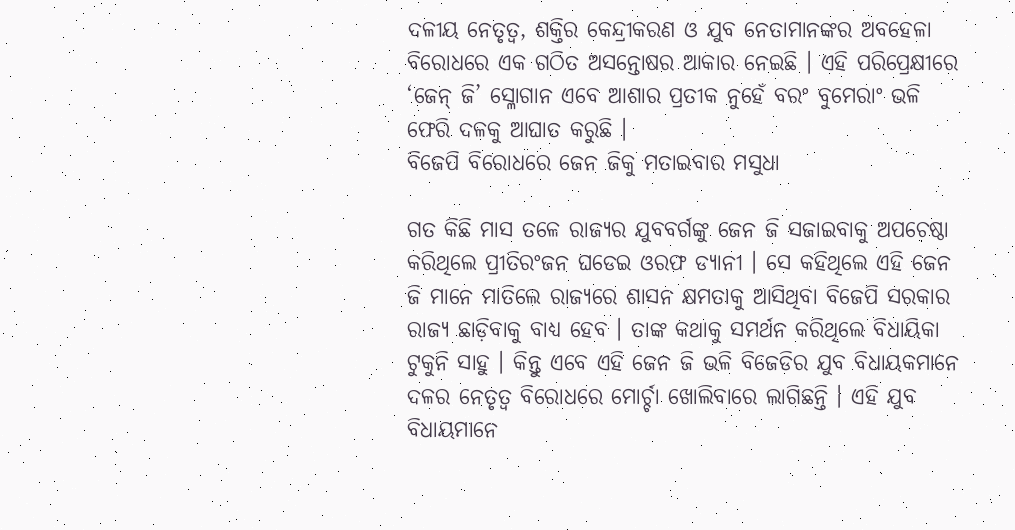ଦଳୀୟ ନେତୃତ୍ୱ, ଶକ୍ତିର କେନ୍ଦ୍ରୀକରଣ ଓ ଯୁବ ନେତାମାନଙ୍କର ଅବହେଳା ବିରୋଧରେ ଏକ ଗଠିତ ଅସନ୍ତୋଷର ଆକାର ନେଇଛି । ଏହି ପରିପ୍ରେକ୍ଷୀରେ ‘ଜେନ୍ ଜି’ ସ୍ଳୋଗାନ ଏବେ ଆଶାର ପ୍ରତୀକ ନୁହେଁ ବରଂ ବୁମେରାଂ ଭଳି ଫେରି ଦଳକୁ ଆଘାତ କରୁଛି ।
ବିଜେପି ବିରୋଧରେ ଜେନ ଜିକୁ ମତାଇବାର ମସୁଧା

ଗତ କିଛି ମାସ ତଳେ ରାଜ୍ୟର ଯୁବବର୍ଗଙ୍କୁ ଜେନ ଜି ସଜାଇବାକୁ ଅପଚେଷ୍ଠା କରିଥିଲେ ପ୍ରୀତିରଂଜନ ଘଡେଇ ଓରଫ ଡ୍ୟାନୀ । ସେ କହିଥିଲେ ଏହି ଜେନ ଜି ମାନେ ମାତିଲେ ରାଜ୍ୟରେ ଶାସନ କ୍ଷମତାକୁ ଆସିଥିବା ବିଜେପି ସରକାର ରାଜ୍ୟ ଛାଡ଼ିବାକୁ ବାଧ୍ୟ ହେବ । ତାଙ୍କ କଥାକୁ ସମର୍ଥନ କରିଥିଲେ ବିଧାୟିକା ଟୁକୁନି ସାହୁ । କିନ୍ତୁ ଏବେ ଏହି ଜେନ ଜି ଭଳି ବିଜେଡିର ଯୁବ ବିଧାୟକମାନେ ଦଳର ନେତୃତ୍ୱ ବିରୋଧରେ ମୋର୍ଚ୍ଚା ଖୋଲିବାରେ ଲାଗିଛନ୍ତି । ଏହି ଯୁବ ବିଧାୟମାନେ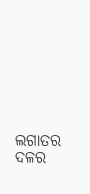ଲଗାତର ଦଳର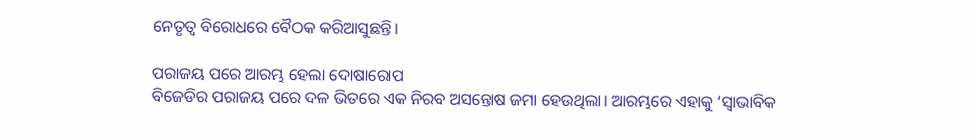ନେତୃତ୍ୱ ବିରୋଧରେ ବୈଠକ କରିଆସୁଛନ୍ତି।

ପରାଜୟ ପରେ ଆରମ୍ଭ ହେଲା ଦୋଷାରୋପ
ବିଜେଡିର ପରାଜୟ ପରେ ଦଳ ଭିତରେ ଏକ ନିରବ ଅସନ୍ତୋଷ ଜମା ହେଉଥିଲା। ଆରମ୍ଭରେ ଏହାକୁ ‘ସ୍ୱାଭାବିକ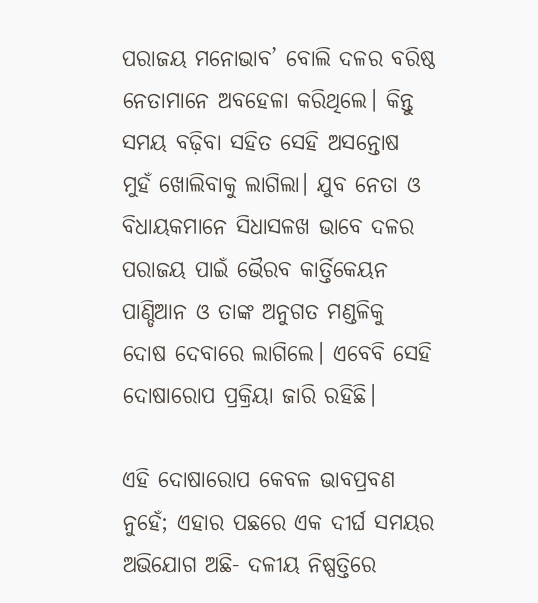ପରାଜୟ ମନୋଭାବ’ ବୋଲି ଦଳର ବରିଷ୍ଠ ନେତାମାନେ ଅବହେଳା କରିଥିଲେ। କିନ୍ତୁ ସମୟ ବଢ଼ିବା ସହିତ ସେହି ଅସନ୍ତୋଷ ମୁହଁ ଖୋଲିବାକୁ ଲାଗିଲା। ଯୁବ ନେତା ଓ ବିଧାୟକମାନେ ସିଧାସଳଖ ଭାବେ ଦଳର ପରାଜୟ ପାଇଁ ଭୈରବ କାର୍ତ୍ତିକେୟନ ପାଣ୍ଡିଆନ ଓ ତାଙ୍କ ଅନୁଗତ ମଣ୍ଡଳିକୁ ଦୋଷ ଦେବାରେ ଲାଗିଲେ। ଏବେବି ସେହି ଦୋଷାରୋପ ପ୍ରକ୍ରିୟା ଜାରି ରହିଛି।

ଏହି ଦୋଷାରୋପ କେବଳ ଭାବପ୍ରବଣ ନୁହେଁ; ଏହାର ପଛରେ ଏକ ଦୀର୍ଘ ସମୟର ଅଭିଯୋଗ ଅଛି- ଦଳୀୟ ନିଷ୍ପତ୍ତିରେ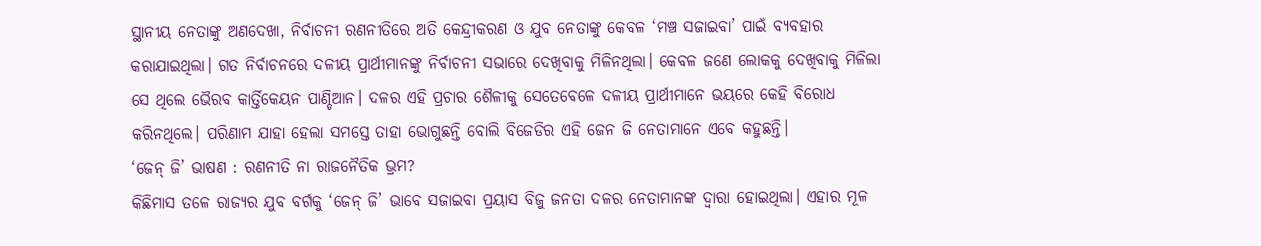ସ୍ଥାନୀୟ ନେତାଙ୍କୁ ଅଣଦେଖା, ନିର୍ବାଚନୀ ରଣନୀତିରେ ଅତି କେନ୍ଦ୍ରୀକରଣ ଓ ଯୁବ ନେତାଙ୍କୁ କେବଳ ‘ମଞ୍ଚ ସଜାଇବା’ ପାଇଁ ବ୍ୟବହାର କରାଯାଇଥିଲା। ଗତ ନିର୍ବାଚନରେ ଦଳୀୟ ପ୍ରାର୍ଥୀମାନଙ୍କୁ ନିର୍ବାଚନୀ ସଭାରେ ଦେଖିବାକୁ ମିଳିନଥିଲା। କେବଳ ଜଣେ ଲୋକକୁ ଦେଖିବାକୁ ମିଳିଲା ସେ ଥିଲେ ଭୈରବ କାର୍ତ୍ତିକେୟନ ପାଣ୍ଡିଆନ। ଦଳର ଏହି ପ୍ରଚାର ଶୈଳୀକୁ ସେତେବେଳେ ଦଳୀୟ ପ୍ରାର୍ଥୀମାନେ ଭୟରେ କେହି ବିରୋଧ କରିନଥିଲେ। ପରିଣାମ ଯାହା ହେଲା ସମସ୍ତେ ତାହା ଭୋଗୁଛନ୍ତି ବୋଲି ବିଜେଡିର ଏହି ଜେନ ଜି ନେତାମାନେ ଏବେ କହୁଛନ୍ତି।
‘ଜେନ୍ ଜି’ ଭାଷଣ : ରଣନୀତି ନା ରାଜନୈତିକ ଭ୍ରମ?
କିଛିମାସ ତଳେ ରାଜ୍ୟର ଯୁବ ବର୍ଗକୁ ‘ଜେନ୍ ଜି’ ଭାବେ ସଜାଇବା ପ୍ରୟାସ ବିଜୁ ଜନତା ଦଳର ନେତାମାନଙ୍କ ଦ୍ୱାରା ହୋଇଥିଲା। ଏହାର ମୂଳ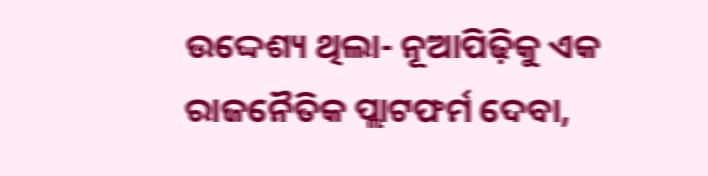ଉଦ୍ଦେଶ୍ୟ ଥିଲା- ନୂଆପିଢ଼ିକୁ ଏକ ରାଜନୈତିକ ପ୍ଲାଟଫର୍ମ ଦେବା,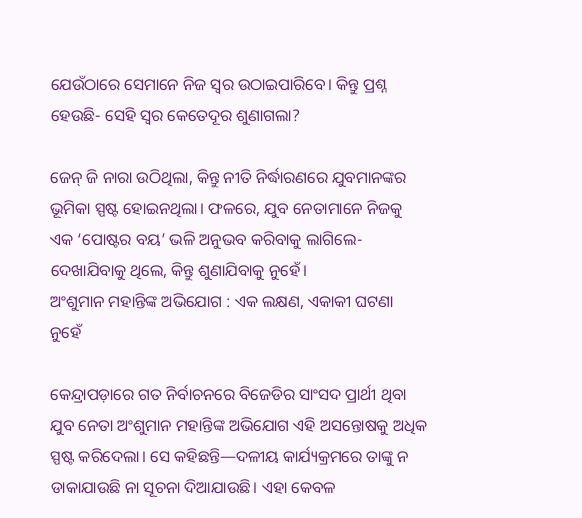ଯେଉଁଠାରେ ସେମାନେ ନିଜ ସ୍ୱର ଉଠାଇପାରିବେ। କିନ୍ତୁ ପ୍ରଶ୍ନ ହେଉଛି- ସେହି ସ୍ୱର କେତେଦୂର ଶୁଣାଗଲା?

ଜେନ୍ ଜି ନାରା ଉଠିଥିଲା, କିନ୍ତୁ ନୀତି ନିର୍ଦ୍ଧାରଣରେ ଯୁବମାନଙ୍କର ଭୂମିକା ସ୍ପଷ୍ଟ ହୋଇନଥିଲା। ଫଳରେ, ଯୁବ ନେତାମାନେ ନିଜକୁ ଏକ ‘ପୋଷ୍ଟର ବୟ’ ଭଳି ଅନୁଭବ କରିବାକୁ ଲାଗିଲେ- ଦେଖାଯିବାକୁ ଥିଲେ, କିନ୍ତୁ ଶୁଣାଯିବାକୁ ନୁହେଁ।
ଅଂଶୁମାନ ମହାନ୍ତିଙ୍କ ଅଭିଯୋଗ : ଏକ ଲକ୍ଷଣ, ଏକାକୀ ଘଟଣା ନୁହେଁ

କେନ୍ଦ୍ରାପଡ଼ାରେ ଗତ ନିର୍ବାଚନରେ ବିଜେଡିର ସାଂସଦ ପ୍ରାର୍ଥୀ ଥିବା ଯୁବ ନେତା ଅଂଶୁମାନ ମହାନ୍ତିଙ୍କ ଅଭିଯୋଗ ଏହି ଅସନ୍ତୋଷକୁ ଅଧିକ ସ୍ପଷ୍ଟ କରିଦେଲା। ସେ କହିଛନ୍ତି—ଦଳୀୟ କାର୍ଯ୍ୟକ୍ରମରେ ତାଙ୍କୁ ନ ଡାକାଯାଉଛି ନା ସୂଚନା ଦିଆଯାଉଛି। ଏହା କେବଳ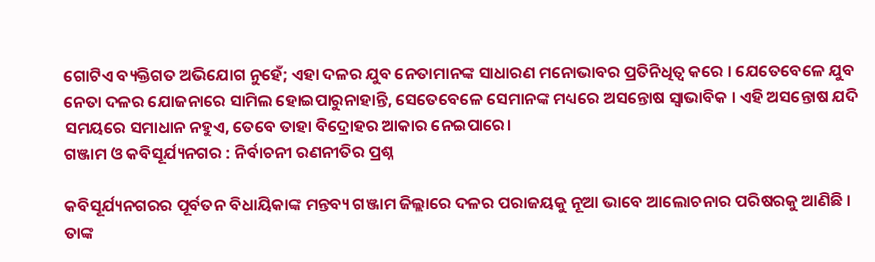ଗୋଟିଏ ବ୍ୟକ୍ତିଗତ ଅଭିଯୋଗ ନୁହେଁ; ଏହା ଦଳର ଯୁବ ନେତାମାନଙ୍କ ସାଧାରଣ ମନୋଭାବର ପ୍ରତିନିଧିତ୍ୱ କରେ । ଯେତେବେଳେ ଯୁବ ନେତା ଦଳର ଯୋଜନାରେ ସାମିଲ ହୋଇପାରୁନାହାନ୍ତି, ସେତେବେଳେ ସେମାନଙ୍କ ମଧ୍ୟରେ ଅସନ୍ତୋଷ ସ୍ୱାଭାବିକ । ଏହି ଅସନ୍ତୋଷ ଯଦି ସମୟରେ ସମାଧାନ ନହୁଏ, ତେବେ ତାହା ବିଦ୍ରୋହର ଆକାର ନେଇପାରେ।
ଗଞ୍ଜାମ ଓ କବିସୂର୍ଯ୍ୟନଗର : ନିର୍ବାଚନୀ ରଣନୀତିର ପ୍ରଶ୍ନ

କବିସୂର୍ଯ୍ୟନଗରର ପୂର୍ବତନ ବିଧାୟିକାଙ୍କ ମନ୍ତବ୍ୟ ଗଞ୍ଜାମ ଜିଲ୍ଲାରେ ଦଳର ପରାଜୟକୁ ନୂଆ ଭାବେ ଆଲୋଚନାର ପରିଷରକୁ ଆଣିଛି । ତାଙ୍କ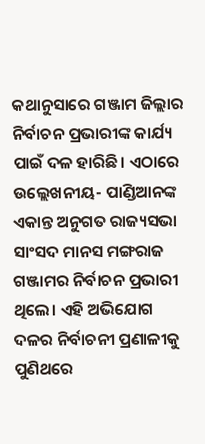କଥାନୁସାରେ ଗଞ୍ଜାମ ଜିଲ୍ଲାର ନିର୍ବାଚନ ପ୍ରଭାରୀଙ୍କ କାର୍ଯ୍ୟ ପାଇଁ ଦଳ ହାରିଛି। ଏଠାରେ ଉଲ୍ଲେଖନୀୟ- ପାଣ୍ଡିଆନଙ୍କ ଏକାନ୍ତ ଅନୁଗତ ରାଜ୍ୟସଭା ସାଂସଦ ମାନସ ମଙ୍ଗରାଜ ଗଞ୍ଜାମର ନିର୍ବାଚନ ପ୍ରଭାରୀ ଥିଲେ। ଏହି ଅଭିଯୋଗ ଦଳର ନିର୍ବାଚନୀ ପ୍ରଣାଳୀକୁ ପୁଣିଥରେ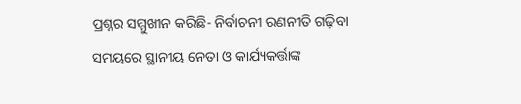ପ୍ରଶ୍ନର ସମ୍ମୁଖୀନ କରିଛି- ନିର୍ବାଚନୀ ରଣନୀତି ଗଢ଼ିବା ସମୟରେ ସ୍ଥାନୀୟ ନେତା ଓ କାର୍ଯ୍ୟକର୍ତ୍ତାଙ୍କ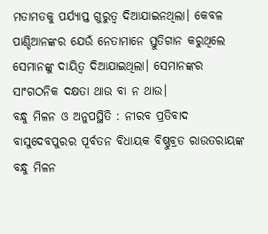ମତାମତକୁ ପର୍ଯ୍ୟାପ୍ତ ଗୁରୁତ୍ୱ ଦିଆଯାଇନଥିଲା। କେବଳ ପାଣ୍ଡିଆନଙ୍କର ଯେଉଁ ନେତାମାନେ ସ୍ତୁତିଗାନ କରୁଥିଲେ ସେମାନଙ୍କୁ ଦାୟିତ୍ୱ ଦିଆଯାଇଥିଲା। ସେମାନଙ୍କର ସାଂଗଠନିକ ଦକ୍ଷତା ଥାଉ ବା ନ ଥାଉ।
ବନ୍ଧୁ ମିଳନ ଓ ଅନୁପସ୍ଥିତି : ନୀରବ ପ୍ରତିବାଦ
ବାସୁଦେବପୁରର ପୂର୍ବତନ ବିଧାୟକ ବିଷ୍ଣୁବ୍ରତ ରାଉତରାୟଙ୍କ ବନ୍ଧୁ ମିଳନ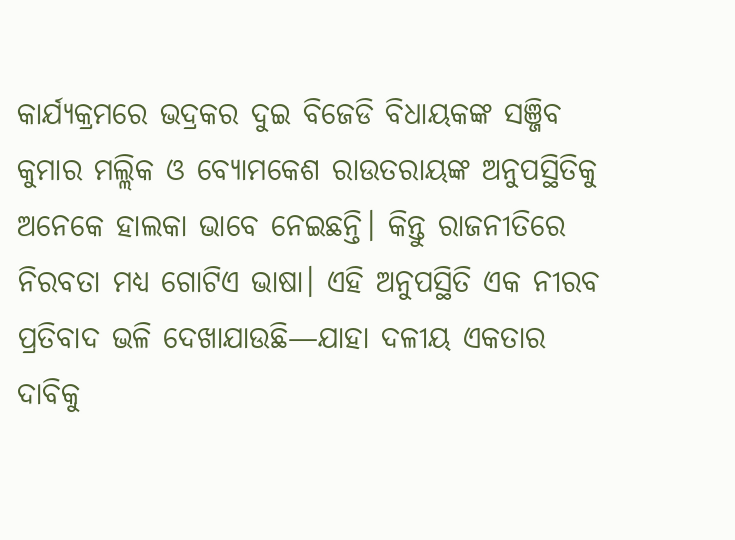କାର୍ଯ୍ୟକ୍ରମରେ ଭଦ୍ରକର ଦୁଇ ବିଜେଡି ବିଧାୟକଙ୍କ ସଞ୍ଜିବ କୁମାର ମଲ୍ଲିକ ଓ ବ୍ୟୋମକେଶ ରାଉତରାୟଙ୍କ ଅନୁପସ୍ଥିତିକୁ ଅନେକେ ହାଲକା ଭାବେ ନେଇଛନ୍ତି। କିନ୍ତୁ ରାଜନୀତିରେ ନିରବତା ମଧ୍ୟ ଗୋଟିଏ ଭାଷା। ଏହି ଅନୁପସ୍ଥିତି ଏକ ନୀରବ ପ୍ରତିବାଦ ଭଳି ଦେଖାଯାଉଛି—ଯାହା ଦଳୀୟ ଏକତାର ଦାବିକୁ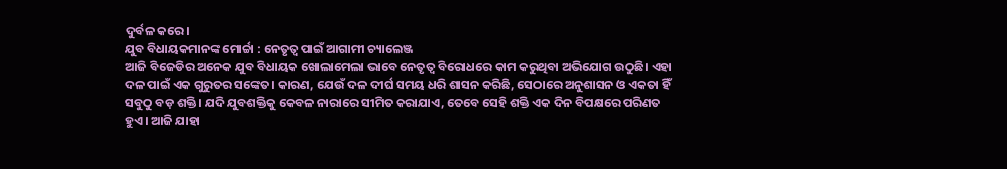ଦୁର୍ବଳ କରେ।
ଯୁବ ବିଧାୟକମାନଙ୍କ ମୋର୍ଚ୍ଚା : ନେତୃତ୍ୱ ପାଇଁ ଆଗାମୀ ଚ୍ୟାଲେଞ୍ଜ
ଆଜି ବିଜେଡିର ଅନେକ ଯୁବ ବିଧାୟକ ଖୋଲାମେଲା ଭାବେ ନେତୃତ୍ୱ ବିରୋଧରେ କାମ କରୁଥିବା ଅଭିଯୋଗ ଉଠୁଛି। ଏହା ଦଳ ପାଇଁ ଏକ ଗୁରୁତର ସଙ୍କେତ। କାରଣ, ଯେଉଁ ଦଳ ଦୀର୍ଘ ସମୟ ଧରି ଶାସନ କରିଛି, ସେଠାରେ ଅନୁଶାସନ ଓ ଏକତା ହିଁ ସବୁଠୁ ବଡ଼ ଶକ୍ତି। ଯଦି ଯୁବଶକ୍ତିକୁ କେବଳ ନାରାରେ ସୀମିତ କରାଯାଏ, ତେବେ ସେହି ଶକ୍ତି ଏକ ଦିନ ବିପକ୍ଷରେ ପରିଣତ ହୁଏ। ଆଜି ଯାହା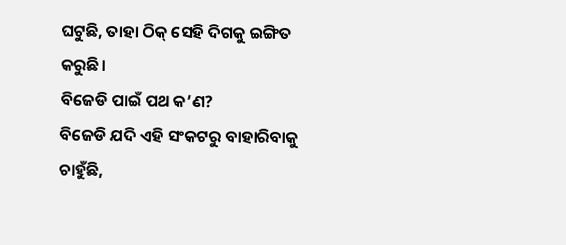ଘଟୁଛି, ତାହା ଠିକ୍ ସେହି ଦିଗକୁ ଇଙ୍ଗିତ କରୁଛି।
ବିଜେଡି ପାଇଁ ପଥ କ’ଣ?
ବିଜେଡି ଯଦି ଏହି ସଂକଟରୁ ବାହାରିବାକୁ ଚାହୁଁଛି,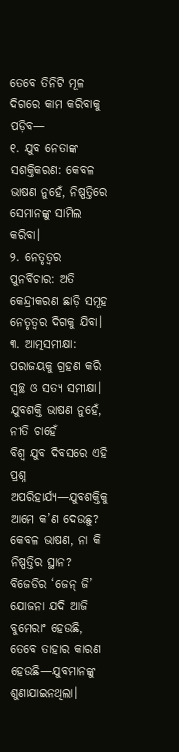ତେବେ ତିନିଟି ମୂଳ ଦିଗରେ କାମ କରିବାକୁ ପଡ଼ିବ—
୧. ଯୁବ ନେତାଙ୍କ ସଶକ୍ତିକରଣ: କେବଳ ଭାଷଣ ନୁହେଁ, ନିଷ୍ପତ୍ତିରେ ସେମାନଙ୍କୁ ସାମିଲ କରିବା।
୨. ନେତୃତ୍ୱର ପୁନର୍ବିଚାର: ଅତି କେନ୍ଦ୍ରୀକରଣ ଛାଡ଼ି ସମୂହ ନେତୃତ୍ୱର ଦିଗକୁ ଯିବା।
୩. ଆତ୍ମସମୀକ୍ଷା: ପରାଜୟକୁ ଗ୍ରହଣ କରି ସ୍ୱଚ୍ଛ ଓ ସତ୍ୟ ସମୀକ୍ଷା।
ଯୁବଶକ୍ତି ଭାଷଣ ନୁହେଁ, ନୀତି ଚାହେଁ
ବିଶ୍ୱ ଯୁବ ଦିବସରେ ଏହି ପ୍ରଶ୍ନ ଅପରିହାର୍ଯ୍ୟ—ଯୁବଶକ୍ତିକୁ ଆମେ କ’ଣ ଦେଉଛୁ? କେବଳ ଭାଷଣ, ନା କି ନିଷ୍ପତ୍ତିର ସ୍ଥାନ? ବିଜେଡିର ‘ଜେନ୍ ଜି’ ଯୋଜନା ଯଦି ଆଜି ବୁମେରାଂ ହେଉଛି, ତେବେ ତାହାର କାରଣ ହେଉଛି—ଯୁବମାନଙ୍କୁ ଶୁଣାଯାଇନଥିଲା।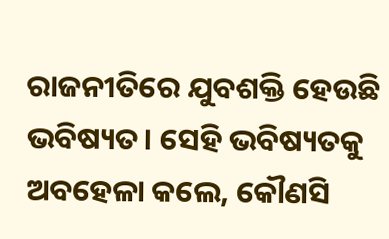ରାଜନୀତିରେ ଯୁବଶକ୍ତି ହେଉଛି ଭବିଷ୍ୟତ। ସେହି ଭବିଷ୍ୟତକୁ ଅବହେଳା କଲେ, କୌଣସି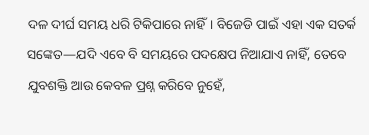ଦଳ ଦୀର୍ଘ ସମୟ ଧରି ଟିକିପାରେ ନାହିଁ। ବିଜେଡି ପାଇଁ ଏହା ଏକ ସତର୍କ ସଙ୍କେତ—ଯଦି ଏବେ ବି ସମୟରେ ପଦକ୍ଷେପ ନିଆଯାଏ ନାହିଁ, ତେବେ ଯୁବଶକ୍ତି ଆଉ କେବଳ ପ୍ରଶ୍ନ କରିବେ ନୁହେଁ,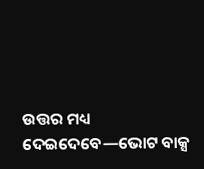ଉତ୍ତର ମଧ୍ୟ ଦେଇଦେବେ—ଭୋଟ ବାକ୍ସ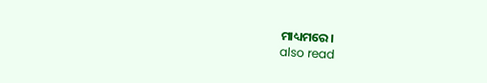ମାଧ୍ୟମରେ।
also read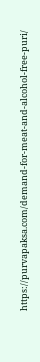https://purvapaksa.com/demand-for-meat-and-alcohol-free-puri/